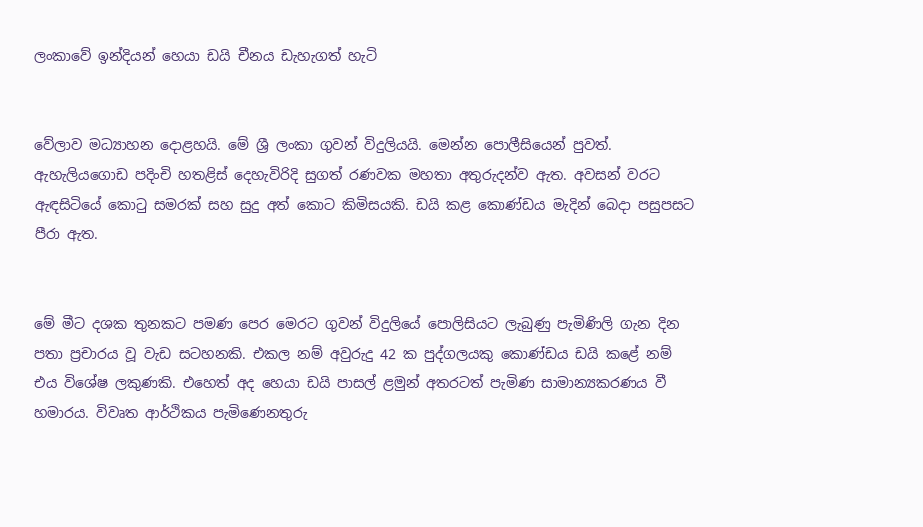ලංකාවේ ඉන්දියන් හෙයා ඩයි චීනය ඩැහැගත් හැටි


වේලාව මධ්‍යාහන දොළහයි. මේ ශ්‍රී ලංකා ගුවන් විදුලියයි. මෙන්න පොලීසියෙන් පුවත්. ඇහැලියගොඩ පදිංචි හතළිස් දෙහැවිරිදි සුගත් රණවක මහතා අතුරුදන්ව ඇත. අවසන් වරට ඇඳසිටියේ කොටු සමරක් සහ සුදු අත් කොට කිමිසයකි. ඩයි කළ කොණ්ඩය මැදින් බෙදා පසුපසට පීරා ඇත.


මේ මීට දශක තුනකට පමණ පෙර මෙරට ගුවන් විදුලියේ පොලිසියට ලැබුණු පැමිණිලි ගැන දින පතා ප්‍රචාරය වූ වැඩ සටහනකි. එකල නම් අවුරුදු 42 ක පුද්ගලයකු කොණ්ඩය ඩයි කළේ නම් එය විශේෂ ලකුණකි. එහෙත් අද හෙයා ඩයි පාසල් ළමුන් අතරටත් පැමිණ සාමාන්‍යකරණය වී හමාරය. විවෘත ආර්ථිකය පැමිණෙනතුරු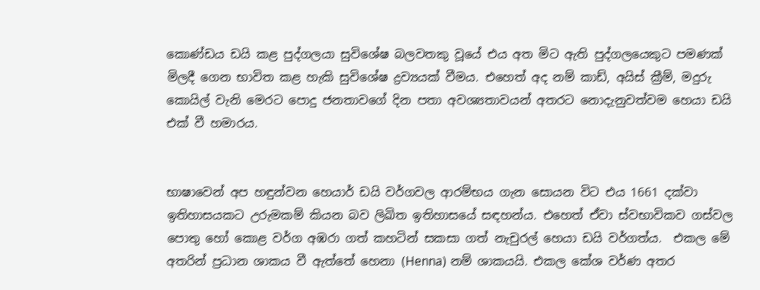කොණ්ඩය ඩයි කළ පුද්ගලයා සුවිශේෂ බලවතකු වූයේ එය අත මිට ඇති පුද්ගලයෙකුට පමණක් මිලදී ගෙන භාවිත කළ හැකි සුවිශේෂ ද්‍රව්‍යයක් වීමය. එහෙත් අද නම් කාඩ්, අයිස් ක්‍රීම්, මදුරු කොයිල් වැනි මෙරට පොදු ජනතාවගේ දින පතා අවශ්‍යතාවයන් අතරට නොදැනුවත්වම හෙයා ඩයි එක් වී හමාරය.


භාෂාවෙන් අප හඳුන්වන හෙයාර් ඩයි වර්ගවල ආරම්භය ගැන සොයන විට එය 1661 දක්වා ඉතිහාසයකට උරුමකම් කියන බව ලිඛිත ඉතිහාසයේ සඳහන්ය. එහෙත් ඒවා ස්වභාවිකව ගස්වල පොතු හෝ කොළ වර්ග අඹරා ගත් කහටින් සකසා ගත් නැචුරල් හෙයා ඩයි වර්ගත්ය.  එකල මේ අතරින් ප්‍රධාන ශාකය වී ඇත්තේ හෙනා (Henna) නම් ශාකයයි. එකල කේශ වර්ණ අතර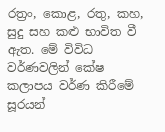රත්‍රං, කොළ, රතු, කහ, සුදු සහ කළු භාවිත වී ඇත. මේ විවිධ වර්ණවලින් කේෂ කලාපය වර්ණ කිරීමේ සූරයන්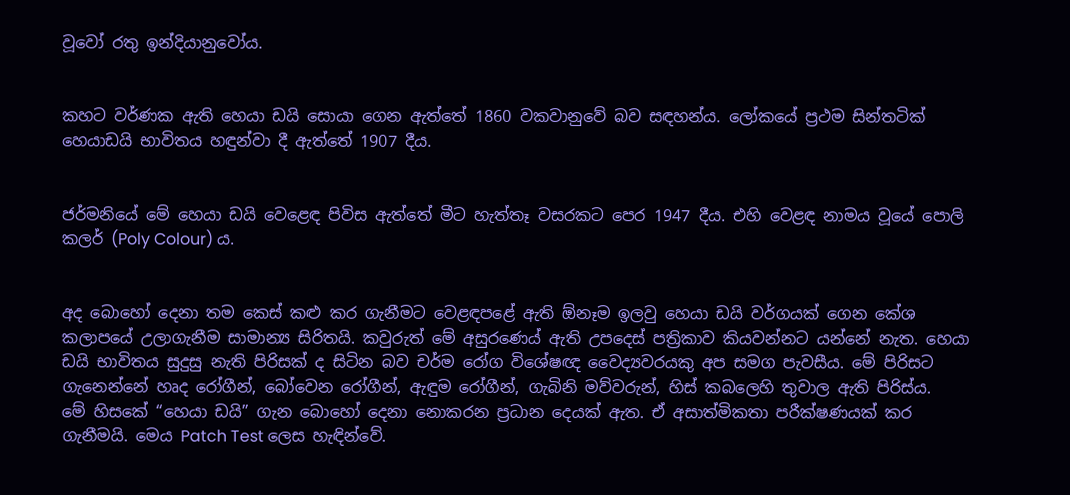වූවෝ රතු ඉන්දියානුවෝය.


කහට වර්ණක ඇති හෙයා ඩයි සොයා ගෙන ඇත්තේ 1860 වකවානුවේ බව සඳහන්ය. ලෝකයේ ප්‍රථම සින්තටික් හෙයාඩයි භාවිතය හඳුන්වා දී ඇත්තේ 1907 දීය.


ජර්මනියේ මේ හෙයා ඩයි වෙළෙඳ පිවිස ඇත්තේ මීට හැත්තෑ වසරකට පෙර 1947 දීය. එහි වෙළඳ නාමය වූයේ පොලි කලර් (Poly Colour) ය.


අද බොහෝ දෙනා තම කෙස් කළු කර ගැනීමට වෙළඳපළේ ඇති ඕනෑම ඉලවු හෙයා ඩයි වර්ගයක් ගෙන කේශ කලාපයේ උලාගැනීම සාමාන්‍ය සිරිතයි. කවුරුත් මේ අසුරණෙය් ඇති උපදෙස් පත්‍රිකාව කියවන්නට යන්නේ නැත. හෙයා ඩයි භාවිතය සුදුසු නැති පිරිසක් ද සිටින බව චර්ම රෝග විශේෂඥ වෛද්‍යවරයකු අප සමග පැවසීය. මේ පිරිසට ගැනෙන්නේ හෘද රෝගීන්, බෝවෙන රෝගීන්, ඇඳුම රෝගීන්, ගැබිනි මව්වරුන්, හිස් කබලෙහි තුවාල ඇති පිරිස්ය.
මේ හිසකේ “හෙයා ඩයි” ගැන බොහෝ දෙනා නොකරන ප්‍රධාන දෙයක් ඇත. ඒ අසාත්මිකතා පරීක්ෂණයක් කර ගැනීමයි. මෙය Patch Test ලෙස හැඳින්වේ.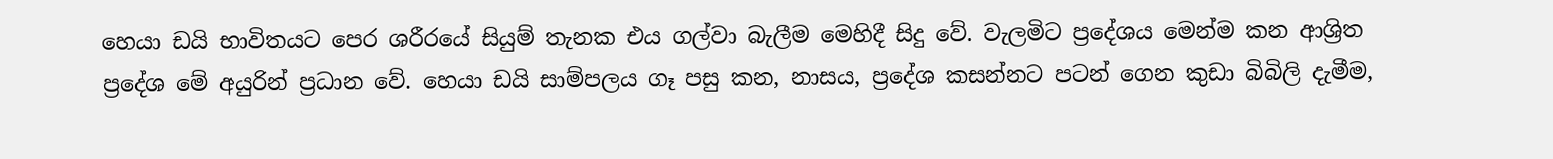හෙයා ඩයි භාවිතයට පෙර ශරීරයේ සියුම් තැනක එය ගල්වා බැලීම මෙහිදී සිදු වේ. වැලමිට ප්‍රදේශය මෙන්ම කන ආශ්‍රිත ප්‍රදේශ මේ අයුරින් ප්‍රධාන වේ. හෙයා ඩයි සාම්පලය ගෑ පසු කන, නාසය, ප්‍රදේශ කසන්නට පටන් ගෙන කුඩා බිබිලි දැමීම,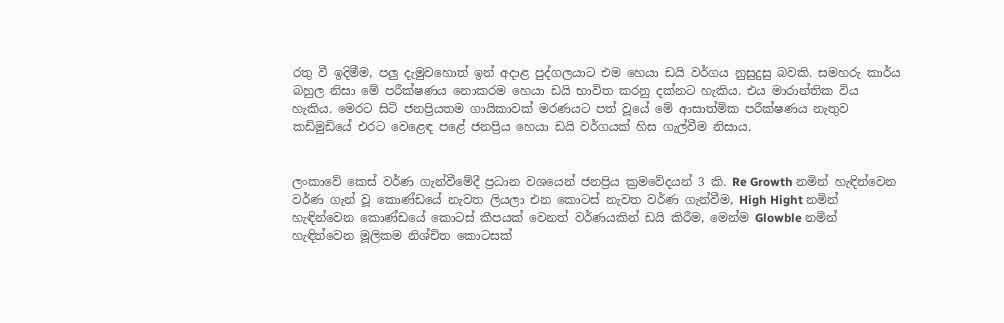රතු වී ඉදිමීම, පලු දැමුවහොත් ඉන් අදාළ පුද්ගලයාට එම හෙයා ඩයි වර්ගය නුසුදුසු බවකි. සමහරු කාර්ය බහුල නිසා මේ පරීක්ෂණය නොකරම හෙයා ඩයි භාවිත කරනු දක්නට හැකිය. එය මාරාන්තික විය හැකිය. මෙරට සිටි ජනප්‍රියතම ගායිකාවක් මරණයට පත් වූයේ මේ ආසාත්මික පරීක්ෂණය නැතුව කඩිමුඩියේ එරට වෙළෙඳ පළේ ජනප්‍රිය හෙයා ඩයි වර්ගයක් හිස ගැල්වීම නිසාය.


ලංකාවේ කෙස් වර්ණ ගැන්වීමේදී ප්‍රධාන වශයෙන් ජනප්‍රිය ක්‍රමවේදයන් 3 කි. Re Growth නමින් හැඳින්වෙන වර්ණ ගැන් වූ කොණ්ඩයේ නැවත ලියලා එන කොටස් නැවත වර්ණ ගැන්වීම, High Hight නමින් හැඳින්වෙන කොණ්ඩයේ කොටස් කීපයක් වෙනත් වර්ණයකින් ඩයි කිරීම, මෙන්ම Glowble නමින් හැඳින්වෙන මූලිකම නිශ්චිත කොටසක්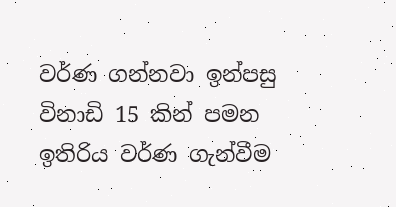වර්ණ ගන්නවා ඉන්පසු විනාඩි 15 කින් පමන ඉතිරිය වර්ණ ගැන්වීම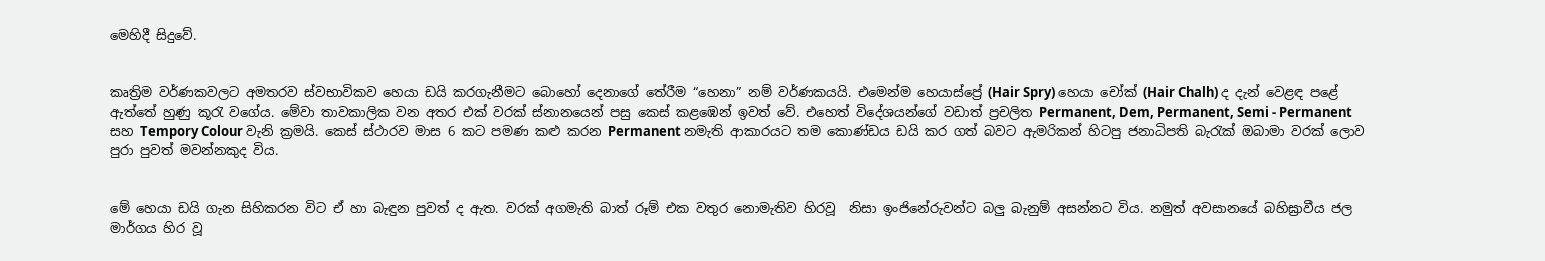මෙහිදී සිදුවේ.


කෘත්‍රිම වර්ණකවලට අමතරව ස්වභාවිකව හෙයා ඩයි කරගැනීමට බොහෝ දෙනාගේ තේරීම “හෙනා” නම් වර්ණකයයි. එමෙන්ම හෙයාස්ප්‍රේ (Hair Spry) හෙයා චෝක් (Hair Chalh) ද දැන් වෙළඳ පළේ ඇත්තේ හුණු කූරැ වගේය. මේවා තාවකාලික වන අතර එක් වරක් ස්නානයෙන් පසු කෙස් කළඹෙන් ඉවත් වේ. එහෙත් විදේශයන්ගේ වඩාත් ප්‍රචලිත Permanent, Dem, Permanent, Semi - Permanent සහ Tempory Colour වැනි ක්‍රමයි. කෙස් ස්ථාරව මාස 6 කට පමණ කළු කරන Permanent නමැති ආකාරයට තම කොණ්ඩය ඩයි කර ගත් බවට ඇමරිකන් හිටපු ජනාධිපති බැරැක් ඔබාමා වරක් ලොව පුරා පුවත් මවන්නකුද විය.


මේ හෙයා ඩයි ගැන සිහිකරන විට ඒ හා බැඳුන පුවත් ද ඇත. වරක් අගමැති බාත් රූම් එක වතුර නොමැතිව හිරවූ  නිසා ඉංජිනේරුවන්ට බලු බැනුම් අසන්නට විය. නමුත් අවසානයේ බහිඝ්‍රාවීය ජල මාර්ගය හිර වූ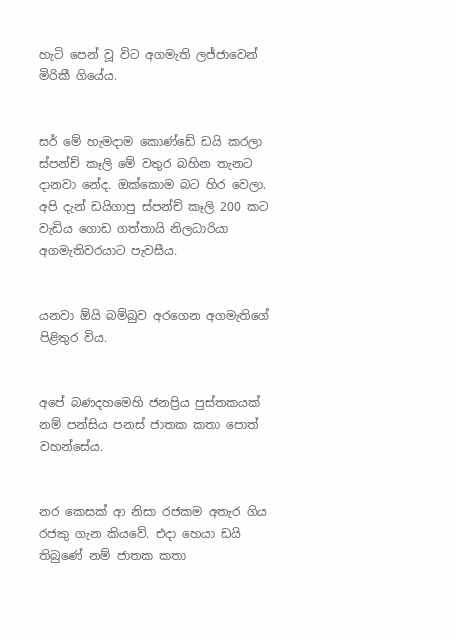හැටි පෙන් වූ විට අගමැති ලජ්ජාවෙන් මිරිකී ගියේය.


සර් මේ හැමදාම කොණ්ඩේ ඩයි කරලා ස්පන්ච් කෑලි මේ වතුර බහින තැනට දානවා නේද. ඔක්කොම බට හිර වෙලා. අපි දැන් ඩයිගාපු ස්පන්ච් කෑලි 200 කට වැඩිය ගොඩ ගත්තායි නිලධාරියා අගමැතිවරයාට පැවසීය.


යනවා ඕයි බම්බුව අරගෙන අගමැතිගේ පිළිතුර විය.


අපේ බණදහමෙහි ජනප්‍රිය පුස්තකයක් නම් පන්සිය පනස් ජාතක කතා පොත් වහන්සේය.


නර කෙසක් ආ නිසා රජකම අතැර ගිය රජකු ගැන කියවේ. එදා හෙයා ඩයි තිබුණේ නම් ජාතක කතා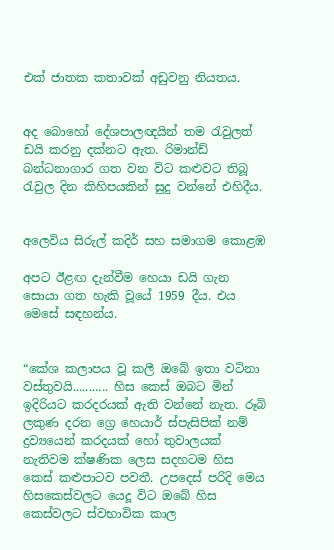එක් ජාතක කතාවක් අඩුවනු නියතය.


අද බොහෝ දේශපාලඥයින් තම රැවුලත් ඩයි කරනු දක්නට ඇත. රිමාන්ඩ් බන්ධනාගාර ගත වන විට කළුවට තිබූ රැවුල දින කිහිපයකින් සුදු වන්නේ එහිදීය.


අලෙවිය සිරුල් කදිර් සහ සමාගම කොළඹ

අපට ඊළඟ දැන්වීම හෙයා ඩයි ගැන සොයා ගත හැකි වූයේ 1959 දීය. එය මෙසේ සඳහන්ය.


“කේශ කලාපය වූ කලී ඔබේ ඉතා වටිනා වස්තුවයි........... හිස කෙස් ඔබට මින් ඉදිරියට කරදරයක් ඇති වන්නේ නැත. රූබි ලකුණ දරන ග්‍රෙ හෙයාර් ස්පැසිපික් නම් ද්‍රව්‍යයෙන් කරදයක් හෝ තුවාලයක් නැතිවම ක්ෂණික ලෙස සදහටම හිස කෙස් කළුපාටව පවතී. උපදෙස් පරිදි මෙය හිසකෙස්වලට යෙදූ විට ඔබේ හිස කෙස්වලට ස්වභාවික කාල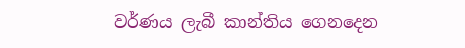වර්ණය ලැබී කාන්තිය ගෙනදෙන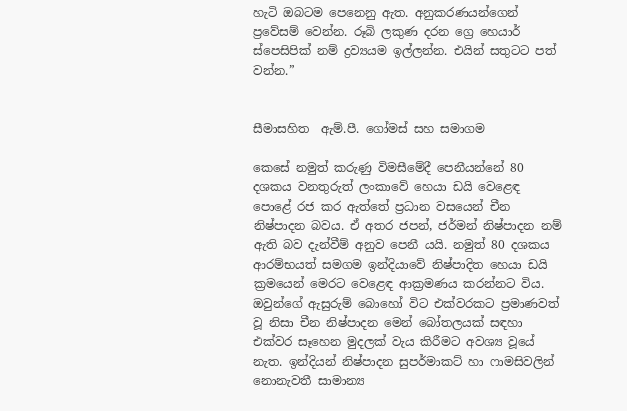හැටි ඔබටම පෙනෙනු ඇත. අනුකරණයන්ගෙන් ප්‍රවේසම් වෙන්න. රූබි ලකුණ දරන ග්‍රෙ හෙයාර් ස්පෙසිපික් නම් ද්‍රව්‍යයම ඉල්ලන්න. එයින් සතුටට පත් වන්න.”


සීමාසහිත  ඇම්.පී. ගෝමස් සහ සමාගම

කෙසේ නමුත් කරුණු විමසීමේදී පෙනීයන්නේ 80 දශකය වනතුරුත් ලංකාවේ හෙයා ඩයි වෙළෙඳ පොළේ රජ කර ඇත්තේ ප්‍රධාන වසයෙන් චීන නිෂ්පාදන බවය. ඒ අතර ජපන්, ජර්මන් නිෂ්පාදන නම් ඇති බව දැන්වීම් අනුව පෙනී යයි. නමුත් 80 දශකය ආරම්භයත් සමගම ඉන්දියාවේ නිෂ්පාදිත හෙයා ඩයි ක්‍රමයෙන් මෙරට වෙළෙඳ ආක්‍රමණය කරන්නට විය. ඔවුන්ගේ ඇසුරුම් බොහෝ විට එක්වරකට ප්‍රමාණවත් වූ නිසා චීන නිෂ්පාදන මෙන් බෝතලයක් සඳහා එක්වර සෑහෙන මුදලක් වැය කිරීමට අවශ්‍ය වූයේ නැත. ඉන්දියන් නිෂ්පාදන සුපර්මාකට් හා ෆාමසිවලින් නොනැවතී සාමාන්‍ය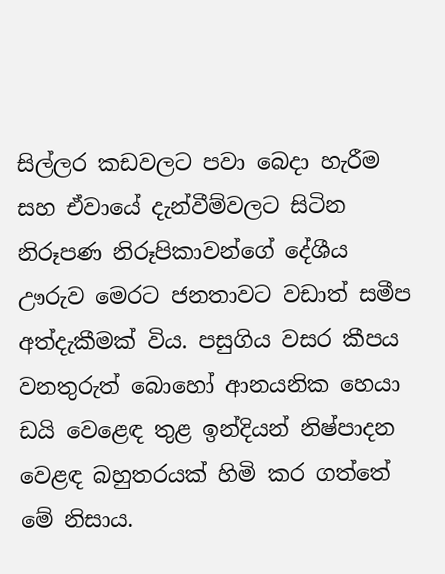සිල්ලර කඩවලට පවා බෙදා හැරීම සහ ඒවායේ දැන්වීම්වලට සිටින නිරූපණ නිරූපිකාවන්ගේ දේශීය ඌරුව මෙරට ජනතාවට වඩාත් සමීප අත්දැකීමක් විය. පසුගිය වසර කීපය වනතුරුත් බොහෝ ආනයනික හෙයා ඩයි වෙළෙඳ තුළ ඉන්දියන් නිෂ්පාදන වෙළඳ බහුතරයක් හිමි කර ගත්තේ මේ නිසාය.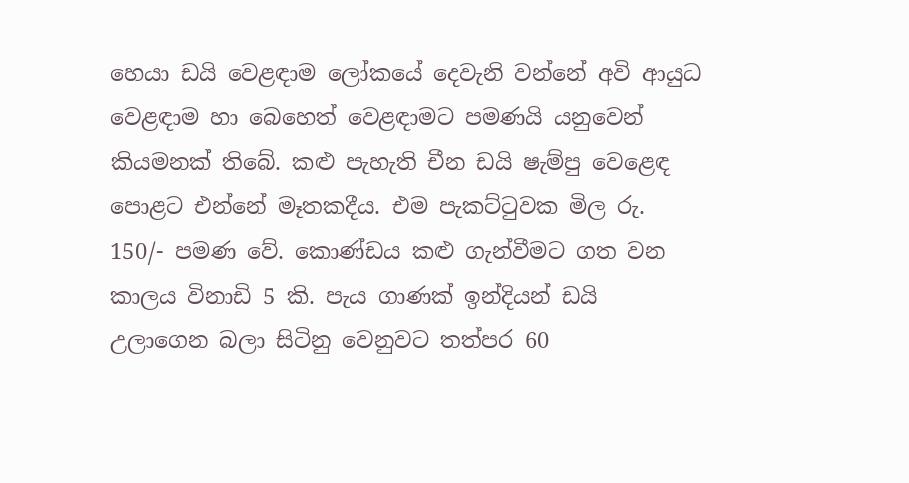හෙයා ඩයි වෙළඳාම ලෝකයේ දෙවැනි වන්නේ අවි ආයුධ වෙළඳාම හා බෙහෙත් වෙළඳාමට පමණයි යනුවෙන් කියමනක් තිබේ. කළු පැහැති චීන ඩයි ෂැම්පු වෙළෙඳ පොළට එන්නේ මෑතකදීය. එම පැකට්ටුවක මිල රු. 150/- පමණ වේ. කොණ්ඩය කළු ගැන්වීමට ගත වන කාලය විනාඩි 5 කි. පැය ගාණක් ඉන්දියන් ඩයි උලාගෙන බලා සිටිනු වෙනුවට තත්පර 60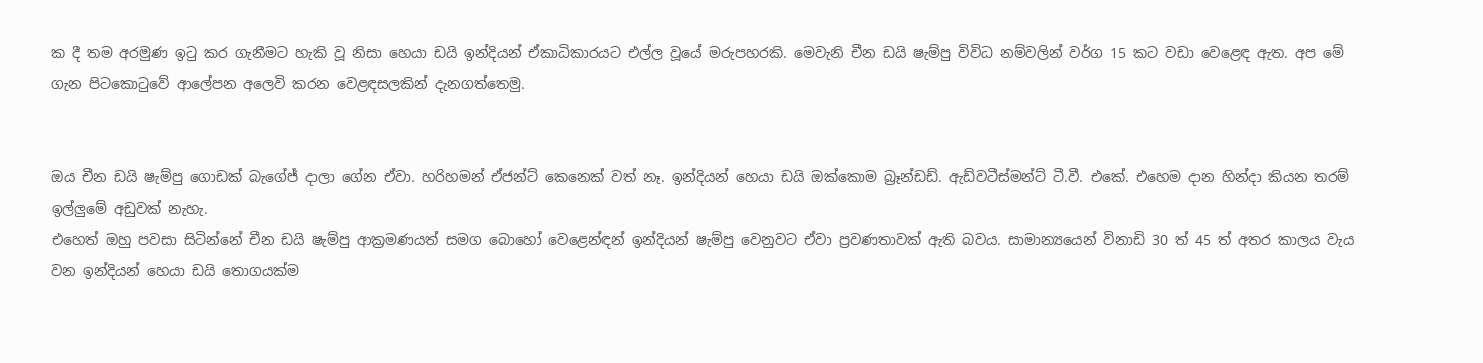ක දී තම අරමුණ ඉටු කර ගැනීමට හැකි වූ නිසා හෙයා ඩයි ඉන්දියන් ඒකාධිකාරයට එල්ල වූයේ මරුපහරකි. මෙවැනි චීන ඩයි ෂැම්පු විවිධ නම්වලින් වර්ග 15 කට වඩා වෙළෙඳ ඇත. අප මේ ගැන පිටකොටුවේ ආලේපන අලෙවි කරන වෙළඳසලකින් දැනගත්තෙමු.


ඔය චීන ඩයි ෂැම්පු ගොඩක් බැගේජ් දාලා ගේන ඒවා. හරිහමන් ඒජන්ට් කෙනෙක් වත් නෑ. ඉන්දියන් හෙයා ඩයි ඔක්කොම බ්‍රෑන්ඩඩ්. ඇඩ්වටීස්මන්ට් ටී.වී. එකේ. එහෙම දාන හින්දා කියන තරම් ඉල්ලුමේ අඩුවක් නැහැ.
එහෙත් ඔහු පවසා සිටින්නේ චීන ඩයි ෂැම්පු ආක්‍රමණයත් සමග බොහෝ වෙළෙන්ඳන් ඉන්දියන් ෂැම්පු වෙනුවට ඒවා ප්‍රවණතාවක් ඇති බවය. සාමාන්‍යයෙන් විනාඩි 30 ත් 45 ත් අතර කාලය වැය වන ඉන්දියන් හෙයා ඩයි තොගයක්ම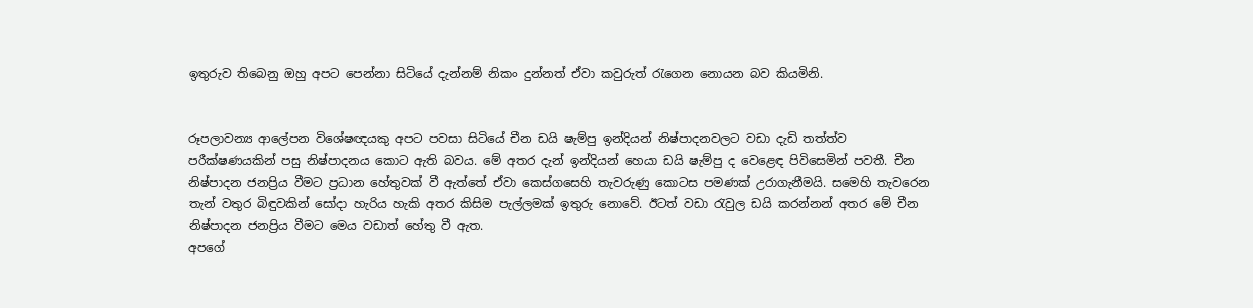ඉතුරුව තිබෙනු ඔහු අපට පෙන්නා සිටියේ දැන්නම් නිකං දුන්නත් ඒවා කවුරුත් රැගෙන නොයන බව කියමිනි.


රූපලාවන්‍ය ආලේපන විශේෂඥයකු අපට පවසා සිටියේ චීන ඩයි ෂැම්පු ඉන්දියන් නිෂ්පාදනවලට වඩා දැඩි තත්ත්ව පරීක්ෂණයකින් පසු නිෂ්පාදනය කොට ඇති බවය. මේ අතර දැන් ඉන්දියන් හෙයා ඩයි ෂැම්පු ද වෙළෙඳ පිවිසෙමින් පවතී. චීන නිෂ්පාදන ජනප්‍රිය වීමට ප්‍රධාන හේතුවක් වී ඇත්තේ ඒවා කෙස්ගසෙහි තැවරුණු කොටස පමණක් උරාගැනීමයි. සමෙහි තැවරෙන තැන් වතුර බිඳුවකින් සෝදා හැරිය හැකි අතර කිසිම පැල්ලමක් ඉතුරු නොවේ. ඊටත් වඩා රැවුල ඩයි කරන්නන් අතර මේ චීන නිෂ්පාදන ජනප්‍රිය වීමට මෙය වඩාත් හේතු වී ඇත.
අපගේ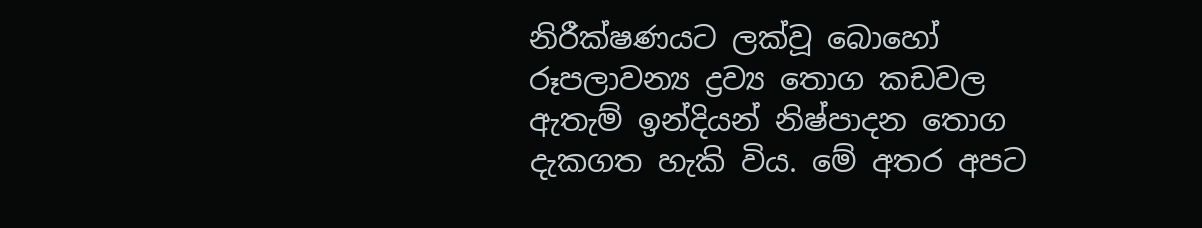නිරීක්ෂණයට ලක්වූ බොහෝ රූපලාවන්‍ය ද්‍රව්‍ය තොග කඩවල ඇතැම් ඉන්දියන් නිෂ්පාදන තොග දැකගත හැකි විය. මේ අතර අපට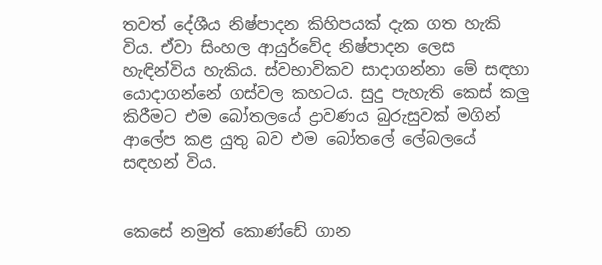තවත් දේශීය නිෂ්පාදන කිහිපයක් දැක ගත හැකි විය. ඒවා සිංහල ආයුර්වේද නිෂ්පාදන ලෙස හැඳින්විය හැකිය. ස්වභාවිකව සාදාගන්නා මේ සඳහා යොදාගන්නේ ගස්වල කහටය. සුදු පැහැති කෙස් කලු කිරීමට එම බෝතලයේ ද්‍රාවණය බුරුසුවක් මගින් ආලේප කළ යුතු බව එම බෝතලේ ලේබලයේ සඳහන් විය.


කෙසේ නමුත් කොණ්ඩේ ගාන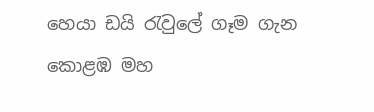හෙයා ඩයි රැවුලේ ගෑම ගැන කොළඹ මහ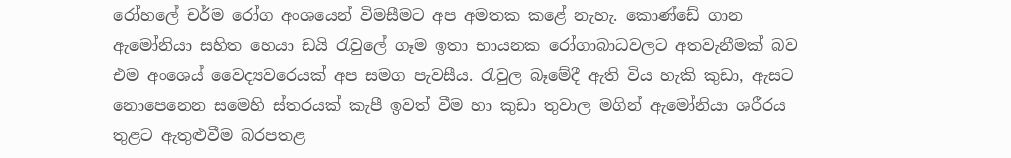රෝහලේ චර්ම රෝග අංශයෙන් විමසීමට අප අමතක කළේ නැහැ. කොණ්ඩේ ගාන ඇමෝනියා සහිත හෙයා ඩයි රැවුලේ ගෑම ඉතා භායනක රෝගාබාධවලට අතවැනීමක් බව එම අංශෙය් වෛද්‍යවරෙයක් අප සමග පැවසීය. රැවුල බෑමේදී ඇති විය හැකි කුඩා, ඇසට නොපෙනෙන සමෙහි ස්තරයක් කැපී ඉවත් වීම හා කුඩා තුවාල මගින් ඇමෝනියා ශරීරය තුළට ඇතුළුවීම බරපතළ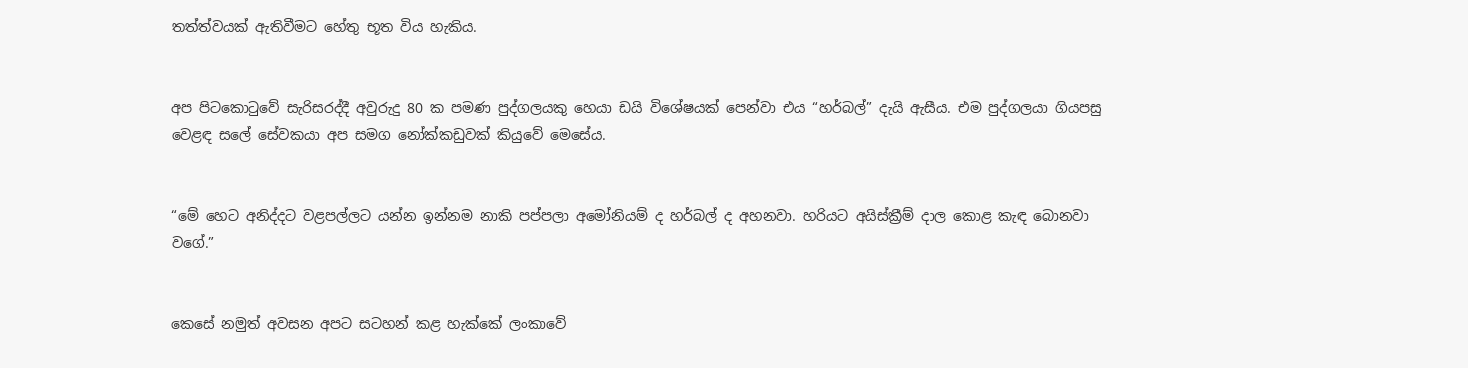තත්ත්වයක් ඇතිවීමට හේතු භූත විය හැකිය.


අප පිටකොටුවේ සැරිසරද්දී අවුරුදු 80 ක පමණ පුද්ගලයකු හෙයා ඩයි විශේෂයක් පෙන්වා එය “හර්බල්” දැයි ඇසීය. එම පුද්ගලයා ගියපසු වෙළඳ සලේ සේවකයා අප සමග නෝක්කඩුවක් කියුවේ මෙසේය.


“මේ හෙට අනිද්දට වළපල්ලට යන්න ඉන්නම නාකි පප්පලා අමෝනියම් ද හර්බල් ද අහනවා. හරියට අයිස්ක්‍රීම් දාල කොළ කැඳ බොනවා වගේ.”


කෙසේ නමුත් අවසන අපට සටහන් කළ හැක්කේ ලංකාවේ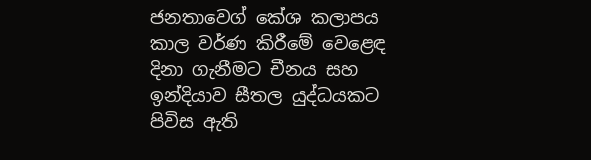ජනතාවෙග් කේශ කලාපය කාල වර්ණ කිරීමේ වෙළෙඳ දිනා ගැනීමට චීනය සහ ඉන්දියාව සීතල යුද්ධයකට පිවිස ඇති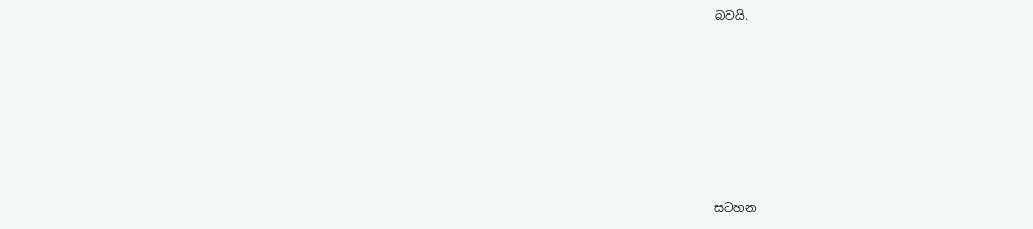බවයි.







සටහන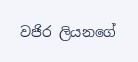වජිර ලියනගේ